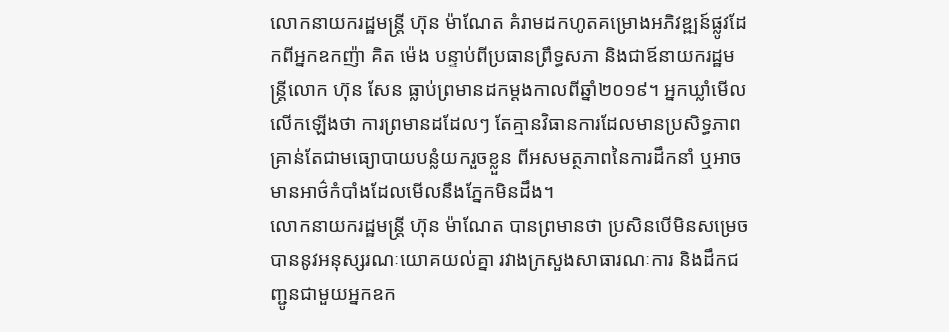លោកនាយករដ្ឋមន្ត្រី ហ៊ុន ម៉ាណែត គំរាមដកហូតគម្រោងអភិវឌ្ឍន៍ផ្លូវដែកពីអ្នកឧកញ៉ា គិត ម៉េង បន្ទាប់ពីប្រធានព្រឹទ្ធសភា និងជាឪនាយករដ្ឋមន្ត្រីលោក ហ៊ុន សែន ធ្លាប់ព្រមានដកម្ដងកាលពីឆ្នាំ២០១៩។ អ្នកឃ្លាំមើល លើកឡើងថា ការព្រមានដដែលៗ តែគ្មានវិធានការដែលមានប្រសិទ្ធភាព គ្រាន់តែជាមធ្យោបាយបន្លំយករួចខ្លួន ពីអសមត្ថភាពនៃការដឹកនាំ ឬអាចមានអាថ៌កំបាំងដែលមើលនឹងភ្នែកមិនដឹង។
លោកនាយករដ្ឋមន្ត្រី ហ៊ុន ម៉ាណែត បានព្រមានថា ប្រសិនបើមិនសម្រេចបាននូវអនុស្សរណៈយោគយល់គ្នា រវាងក្រសួងសាធារណៈការ និងដឹកជញ្ជូនជាមួយអ្នកឧក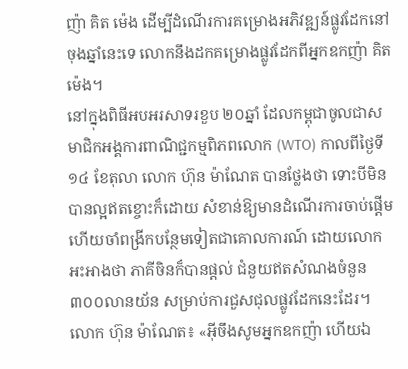ញ៉ា គិត ម៉េង ដើម្បីដំណើរការគម្រោងអភិវឌ្ឍន៍ផ្លូវដែកនៅចុងឆ្នាំនេះទេ លោកនឹងដកគម្រោងផ្លូវដែកពីអ្នកឧកញ៉ា គិត ម៉េង។
នៅក្នុងពិធីអបអរសាទរខួប ២០ឆ្នាំ ដែលកម្ពុជាចូលជាសមាជិកអង្គការពាណិជ្ជកម្មពិភពលោក (WTO) កាលពីថ្ងៃទី១៤ ខែតុលា លោក ហ៊ុន ម៉ាណែត បានថ្លែងថា ទោះបីមិនបានល្អឥតខ្ចោះក៏ដោយ សំខាន់ឱ្យមានដំណើរការចាប់ផ្ដើម ហើយចាំពង្រីកបន្ថែមទៀតជាគោលការណ៍ ដោយលោកអះអាងថា ភាគីចិនក៏បានផ្ដល់ ជំនួយឥតសំណងចំនួន ៣០០លានយ័ន សម្រាប់ការជួសជុលផ្លូវដែកនេះដែរ។
លោក ហ៊ុន ម៉ាណែត៖ «អ៊ីចឹងសូមអ្នកឧកញ៉ា ហើយឯ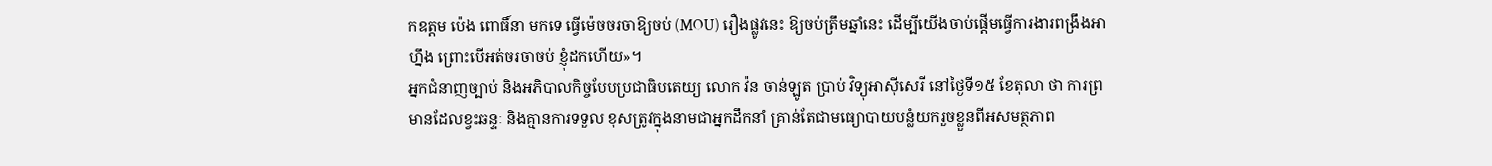កឧត្ដម ប៉េង ពោធិ៍នា មកទេ ធ្វើម៉េចចរចាឱ្យចប់ (MOU) រឿងផ្លូវនេះ ឱ្យចប់ត្រឹមឆ្នាំនេះ ដើម្បីយើងចាប់ផ្ដើមធ្វើការងារពង្រឹងអាហ្នឹង ព្រោះបើអត់ចរចាចប់ ខ្ញុំដកហើយ»។
អ្នកជំនាញច្បាប់ និងអភិបាលកិច្ចបែបប្រជាធិបតេយ្យ លោក វ៉ន ចាន់ឡូត ប្រាប់ វិទ្យុអាស៊ីសេរី នៅថ្ងៃទី១៥ ខែតុលា ថា ការព្រមានដែលខ្វះឆន្ទៈ និងគ្មានការទទួល ខុសត្រូវក្នុងនាមជាអ្នកដឹកនាំ គ្រាន់តែជាមធ្យោបាយបន្លំយករួចខ្លួនពីអសមត្ថភាព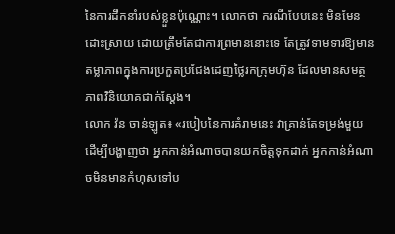នៃការដឹកនាំរបស់ខ្លួនប៉ុណ្ណោះ។ លោកថា ករណីបែបនេះ មិនមែនដោះស្រាយ ដោយត្រឹមតែជាការព្រមាននោះទេ តែត្រូវទាមទារឱ្យមានតម្លាភាពក្នុងការប្រកួតប្រជែងដេញថ្លៃរកក្រុមហ៊ុន ដែលមានសមត្ថភាពវិនិយោគជាក់ស្ដែង។
លោក វ៉ន ចាន់ឡូត៖ «របៀបនៃការគំរាមនេះ វាគ្រាន់តែទម្រង់មួយ ដើម្បីបង្ហាញថា អ្នកកាន់អំណាចបានយកចិត្តទុកដាក់ អ្នកកាន់អំណាចមិនមានកំហុសទៅប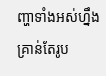ញ្ហាទាំងអស់ហ្នឹង គ្រាន់តែរូប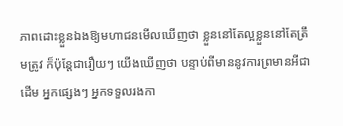ភាពដោះខ្លួនឯងឱ្យមហាជនមើលឃើញថា ខ្លួននៅតែល្អខ្លួននៅតែត្រឹមត្រូវ ក៏ប៉ុន្តែជារឿយៗ យើងឃើញថា បន្ទាប់ពីមាននូវការព្រមានអីជាដើម អ្នកផ្សេងៗ អ្នកទទួលរងកា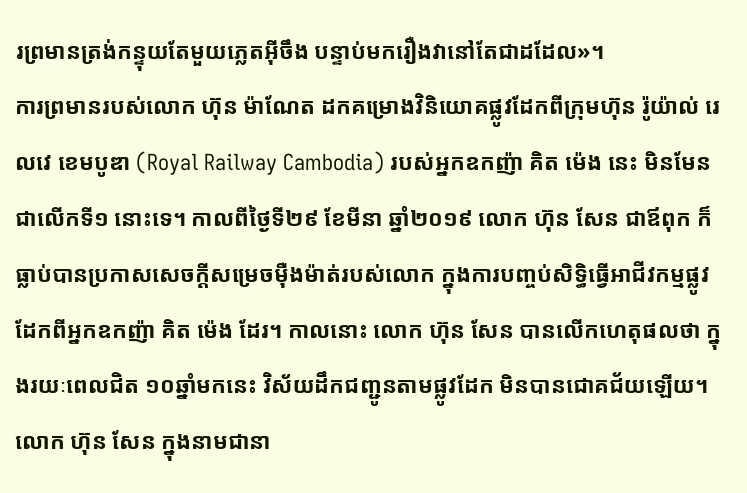រព្រមានត្រង់កន្ទុយតែមួយភ្លេតអ៊ីចឹង បន្ទាប់មករឿងវានៅតែជាដដែល»។
ការព្រមានរបស់លោក ហ៊ុន ម៉ាណែត ដកគម្រោងវិនិយោគផ្លូវដែកពីក្រុមហ៊ុន រ៉ូយ៉ាល់ រេលវេ ខេមបូឌា (Royal Railway Cambodia) របស់អ្នកឧកញ៉ា គិត ម៉េង នេះ មិនមែនជាលើកទី១ នោះទេ។ កាលពីថ្ងៃទី២៩ ខែមីនា ឆ្នាំ២០១៩ លោក ហ៊ុន សែន ជាឪពុក ក៏ធ្លាប់បានប្រកាសសេចក្ដីសម្រេចម៉ឺងម៉ាត់របស់លោក ក្នុងការបញ្ចប់សិទ្ធិធ្វើអាជីវកម្មផ្លូវដែកពីអ្នកឧកញ៉ា គិត ម៉េង ដែរ។ កាលនោះ លោក ហ៊ុន សែន បានលើកហេតុផលថា ក្នុងរយៈពេលជិត ១០ឆ្នាំមកនេះ វិស័យដឹកជញ្ជូនតាមផ្លូវដែក មិនបានជោគជ័យឡើយ។
លោក ហ៊ុន សែន ក្នុងនាមជានា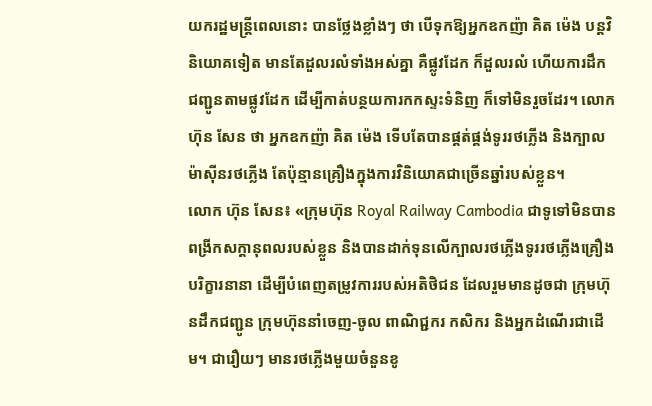យករដ្ឋមន្ត្រីពេលនោះ បានថ្លែងខ្លាំងៗ ថា បើទុកឱ្យអ្នកឧកញ៉ា គិត ម៉េង បន្តវិនិយោគទៀត មានតែដួលរលំទាំងអស់គ្នា គឺផ្លូវដែក ក៏ដួលរលំ ហើយការដឹកជញ្ជូនតាមផ្លូវដែក ដើម្បីកាត់បន្ថយការកកស្ទះទំនិញ ក៏ទៅមិនរួចដែរ។ លោក ហ៊ុន សែន ថា អ្នកឧកញ៉ា គិត ម៉េង ទើបតែបានផ្គត់ផ្គង់ទូររថភ្លើង និងក្បាលម៉ាស៊ីនរថភ្លើង តែប៉ុន្មានគ្រឿងក្នុងការវិនិយោគជាច្រើនឆ្នាំរបស់ខ្លួន។
លោក ហ៊ុន សែន៖ «ក្រុមហ៊ុន Royal Railway Cambodia ជាទូទៅមិនបានពង្រីកសក្ដានុពលរបស់ខ្លួន និងបានដាក់ទុនលើក្បាលរថភ្លើងទូររថភ្លើងគ្រឿងបរិក្ខារនានា ដើម្បីបំពេញតម្រូវការរបស់អតិថិជន ដែលរួមមានដូចជា ក្រុមហ៊ុនដឹកជញ្ជូន ក្រុមហ៊ុននាំចេញ-ចូល ពាណិជ្ជករ កសិករ និងអ្នកដំណើរជាដើម។ ជារឿយៗ មានរថភ្លើងមួយចំនួនខូ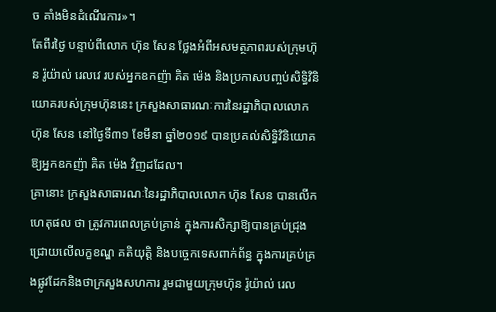ច គាំងមិនដំណើរការ»។
តែពីរថ្ងៃ បន្ទាប់ពីលោក ហ៊ុន សែន ថ្លែងអំពីអសមត្ថភាពរបស់ក្រុមហ៊ុន រ៉ូយ៉ាល់ រេលវេ របស់អ្នកឧកញ៉ា គិត ម៉េង និងប្រកាសបញ្ចប់សិទ្ធិវិនិយោគរបស់ក្រុមហ៊ុននេះ ក្រសួងសាធារណៈការនៃរដ្ឋាភិបាលលោក ហ៊ុន សែន នៅថ្ងៃទី៣១ ខែមីនា ឆ្នាំ២០១៩ បានប្រគល់សិទ្ធិវិនិយោគឱ្យអ្នកឧកញ៉ា គិត ម៉េង វិញដដែល។
គ្រានោះ ក្រសួងសាធារណៈនៃរដ្ឋាភិបាលលោក ហ៊ុន សែន បានលើកហេតុផល ថា ត្រូវការពេលគ្រប់គ្រាន់ ក្នុងការសិក្សាឱ្យបានគ្រប់ជ្រុងជ្រោយលើលក្ខខណ្ឌ គតិយុត្តិ និងបច្ចេកទេសពាក់ព័ន្ធ ក្នុងការគ្រប់គ្រងផ្លូវដែកនិងថាក្រសួងសហការ រួមជាមួយក្រុមហ៊ុន រ៉ូយ៉ាល់ រេល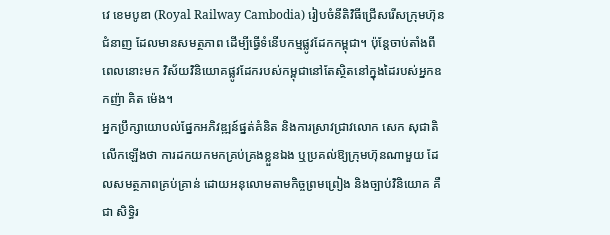វេ ខេមបូឌា (Royal Railway Cambodia) រៀបចំនីតិវិធីជ្រើសរើសក្រុមហ៊ុនជំនាញ ដែលមានសមត្ថភាព ដើម្បីធ្វើទំនើបកម្មផ្លូវដែកកម្ពុជា។ ប៉ុន្តែចាប់តាំងពីពេលនោះមក វិស័យវិនិយោគផ្លូវដែករបស់កម្ពុជានៅតែស្ថិតនៅក្នុងដៃរបស់អ្នកឧកញ៉ា គិត ម៉េង។
អ្នកប្រឹក្សាយោបល់ផ្នែកអភិវឌ្ឍន៍ផ្នត់គំនិត និងការស្រាវជ្រាវលោក សេក សុជាតិ លើកឡើងថា ការដកយកមកគ្រប់គ្រងខ្លួនឯង ឬប្រគល់ឱ្យក្រុមហ៊ុនណាមួយ ដែលសមត្ថភាពគ្រប់គ្រាន់ ដោយអនុលោមតាមកិច្ចព្រមព្រៀង និងច្បាប់វិនិយោគ គឺជា សិទ្ធិរ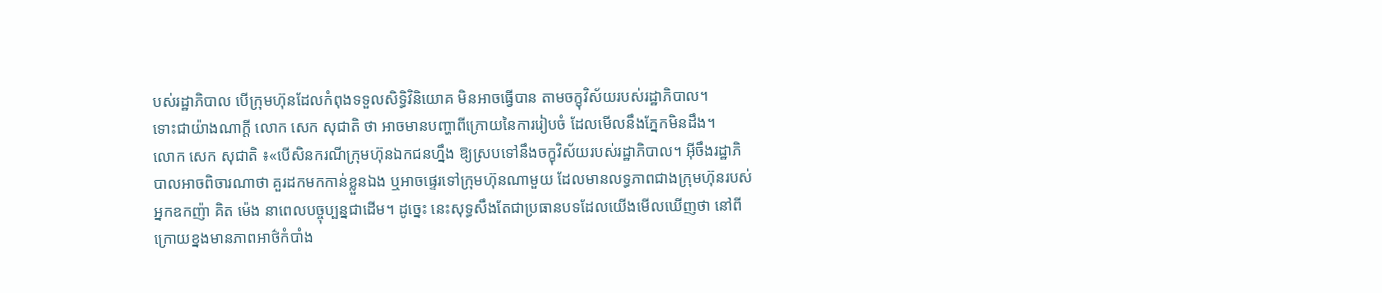បស់រដ្ឋាភិបាល បើក្រុមហ៊ុនដែលកំពុងទទួលសិទ្ធិវិនិយោគ មិនអាចធ្វើបាន តាមចក្ខុវិស័យរបស់រដ្ឋាភិបាល។
ទោះជាយ៉ាងណាក្ដី លោក សេក សុជាតិ ថា អាចមានបញ្ហាពីក្រោយនៃការរៀបចំ ដែលមើលនឹងភ្នែកមិនដឹង។
លោក សេក សុជាតិ ៖«បើសិនករណីក្រុមហ៊ុនឯកជនហ្នឹង ឱ្យស្របទៅនឹងចក្ខុវិស័យរបស់រដ្ឋាភិបាល។ អ៊ីចឹងរដ្ឋាភិបាលអាចពិចារណាថា គួរដកមកកាន់ខ្លួនឯង ឬអាចផ្ទេរទៅក្រុមហ៊ុនណាមួយ ដែលមានលទ្ធភាពជាងក្រុមហ៊ុនរបស់អ្នកឧកញ៉ា គិត ម៉េង នាពេលបច្ចុប្បន្នជាដើម។ ដូច្នេះ នេះសុទ្ធសឹងតែជាប្រធានបទដែលយើងមើលឃើញថា នៅពីក្រោយខ្នងមានភាពអាថ៌កំបាំង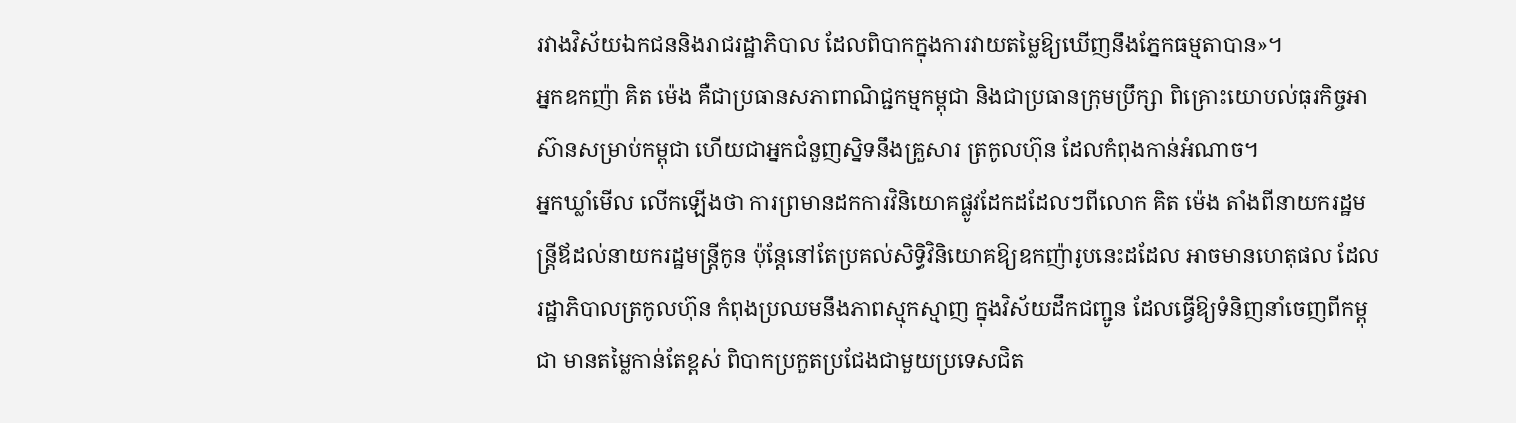រវាងវិស័យឯកជននិងរាជរដ្ឋាភិបាល ដែលពិបាកក្នុងការវាយតម្លៃឱ្យឃើញនឹងភ្នែកធម្មតាបាន»។
អ្នកឧកញ៉ា គិត ម៉េង គឺជាប្រធានសភាពាណិជ្ជកម្មកម្ពុជា និងជាប្រធានក្រុមប្រឹក្សា ពិគ្រោះយោបល់ធុរកិច្ចអាស៊ានសម្រាប់កម្ពុជា ហើយជាអ្នកជំនួញសិ្នទនឹងគ្រួសារ ត្រកូលហ៊ុន ដែលកំពុងកាន់អំណាច។
អ្នកឃ្លាំមើល លើកឡើងថា ការព្រមានដកការវិនិយោគផ្លូវដែកដដែលៗពីលោក គិត ម៉េង តាំងពីនាយករដ្ឋមន្ត្រីឪដល់នាយករដ្ឋមន្ត្រីកូន ប៉ុន្តែនៅតែប្រគល់សិទ្ធិវិនិយោគឱ្យឧកញ៉ារូបនេះដដែល អាចមានហេតុផល ដែលរដ្ឋាភិបាលត្រកូលហ៊ុន កំពុងប្រឈមនឹងភាពស្មុកស្មាញ ក្នុងវិស័យដឹកជញ្ជូន ដែលធ្វើឱ្យទំនិញនាំចេញពីកម្ពុជា មានតម្លៃកាន់តែខ្ពស់ ពិបាកប្រកួតប្រជែងជាមួយប្រទេសជិត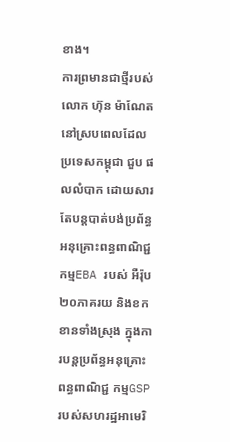ខាង។
ការព្រមានជាថ្មីរបស់លោក ហ៊ុន ម៉ាណែត នៅស្របពេលដែលប្រទេសកម្ពុជា ជួប ផលលំបាក ដោយសារតែបន្តបាត់បង់ប្រព័ន្ធអនុគ្រោះពន្ធពាណិជ្ជកម្មEBA របស់ អឺរ៉ុប ២០ភាគរយ និងខកខានទាំងស្រុង ក្នុងការបន្ដប្រព័ន្ធអនុគ្រោះពន្ធពាណិជ្ជ កម្មGSP របស់សហរដ្ឋអាមេរិ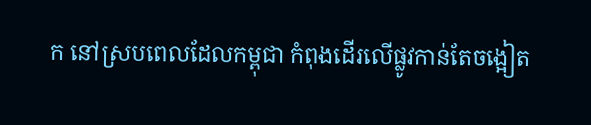ក នៅស្របពេលដែលកម្ពុជា កំពុងដើរលើផ្លូវកាន់តែចង្អៀត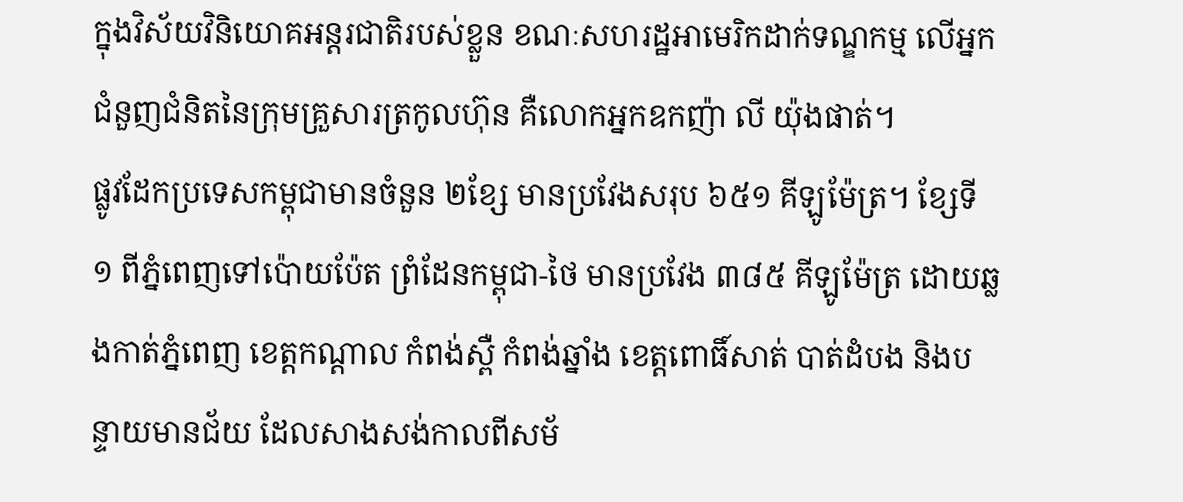ក្នុងវិស័យវិនិយោគអន្តរជាតិរបស់ខ្លួន ខណៈសហរដ្ឋអាមេរិកដាក់ទណ្ឌកម្ម លើអ្នកជំនួញជំនិតនៃក្រុមគ្រួសារត្រកូលហ៊ុន គឺលោកអ្នកឧកញ៉ា លី យ៉ុងផាត់។
ផ្លូវដែកប្រទេសកម្ពុជាមានចំនួន ២ខ្សែ មានប្រវែងសរុប ៦៥១ គីឡូម៉ែត្រ។ ខ្សែទី ១ ពីភ្នំពេញទៅប៉ោយប៉ែត ព្រំដែនកម្ពុជា-ថៃ មានប្រវែង ៣៨៥ គីឡូម៉ែត្រ ដោយឆ្លងកាត់ភ្នំពេញ ខេត្តកណ្ដាល កំពង់ស្ពឺ កំពង់ឆ្នាំង ខេត្តពោធិ៍សាត់ បាត់ដំបង និងបន្ទាយមានជ័យ ដែលសាងសង់កាលពីសម័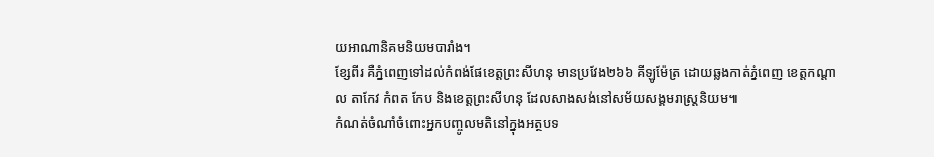យអាណានិគមនិយមបារាំង។
ខ្សែពីរ គឺភ្នំពេញទៅដល់កំពង់ផែខេត្តព្រះសីហនុ មានប្រវែង២៦៦ គីឡូម៉ែត្រ ដោយឆ្លងកាត់ភ្នំពេញ ខេត្តកណ្ដាល តាកែវ កំពត កែប និងខេត្តព្រះសីហនុ ដែលសាងសង់នៅសម័យសង្គមរាស្ត្រនិយម៕
កំណត់ចំណាំចំពោះអ្នកបញ្ចូលមតិនៅក្នុងអត្ថបទ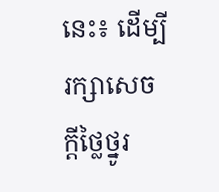នេះ៖ ដើម្បីរក្សាសេចក្ដីថ្លៃថ្នូរ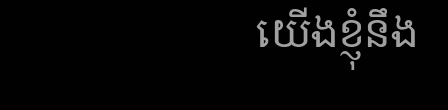យើងខ្ញុំនឹង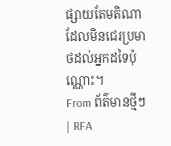ផ្សាយតែមតិណា ដែលមិនជេរប្រមាថដល់អ្នកដទៃប៉ុណ្ណោះ។
From ព័ត៌មានថ្មីៗ | RFA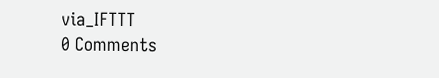via_IFTTT
0 Comments